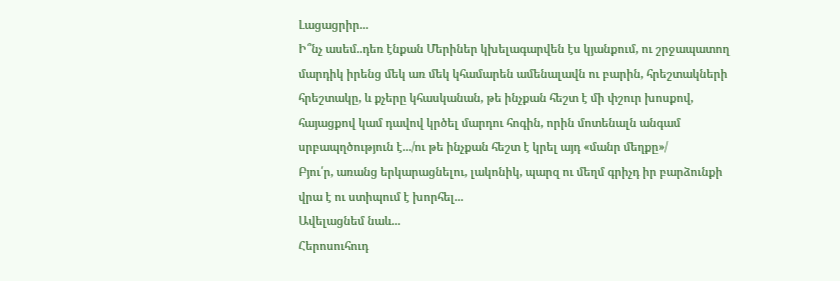Լացացրիր...
Ի՞նչ ասեմ..դեռ էնքան Մերիներ կխելագարվեն էս կյանքում, ու շրջապատող մարդիկ իրենց մեկ առ մեկ կհամարեն ամենալավն ու բարին, հրեշտակների հրեշտակը, և քչերը կհասկանան, թե ինչքան հեշտ է մի փշուր խոսքով, հայացքով կամ դավով կրծել մարդու հոգին, որին մոտենալն անգամ սրբապղծություն է.../ու թե ինչքան հեշտ է կրել այդ «մանր մեղքը»/
Բյու՛ր, առանց երկարացնելու, լակոնիկ, պարզ ու մեղմ գրիչդ իր բարձունքի վրա է ու ստիպում է խորհել...
Ավելացնեմ նաև...
Հերոսուհուդ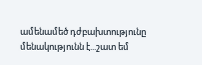ամենամեծ դժբախտությունը մենակությունն է...շատ եմ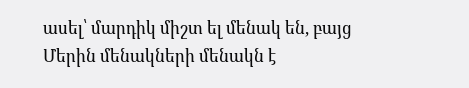ասել՝ մարդիկ միշտ ել մենակ են, բայց Մերին մենակների մենակն է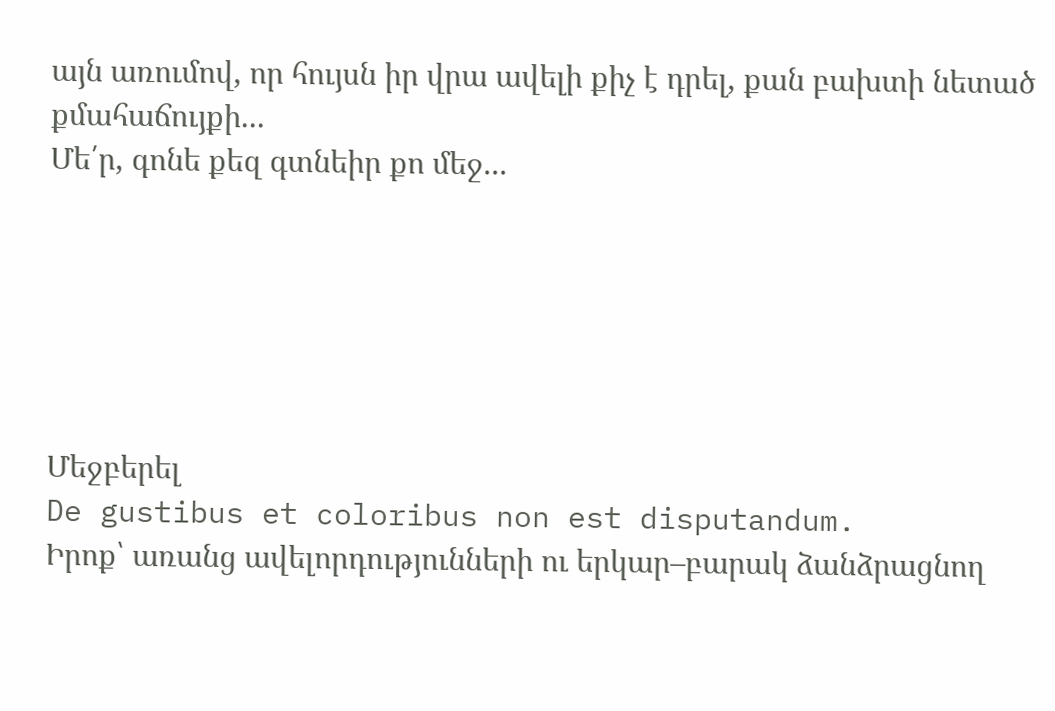այն առումով, որ հույսն իր վրա ավելի քիչ է դրել, քան բախտի նետած քմահաճույքի...
Մե՛ր, գոնե քեզ գտնեիր քո մեջ...






Մեջբերել
De gustibus et coloribus non est disputandum.
Իրոք՝ առանց ավելորդությունների ու երկար–բարակ ձանձրացնող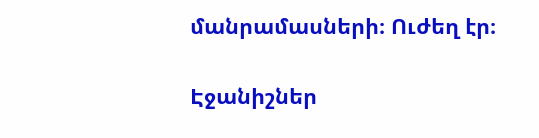մանրամասների։ Ուժեղ էր։

Էջանիշներ